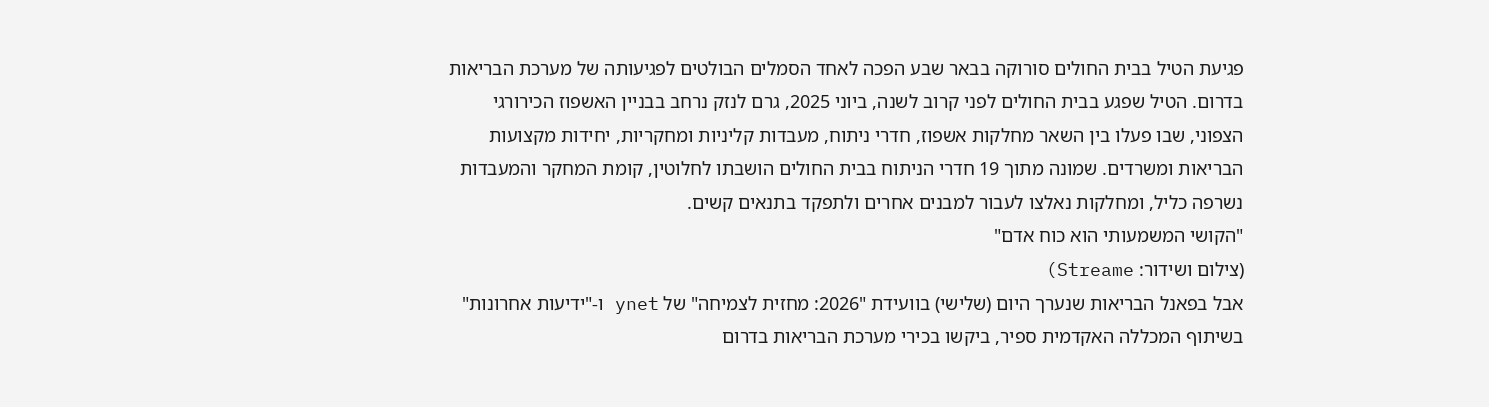פגיעת הטיל בבית החולים סורוקה בבאר שבע הפכה לאחד הסמלים הבולטים לפגיעותה של מערכת הבריאות בדרום. הטיל שפגע בבית החולים לפני קרוב לשנה, ביוני 2025, גרם לנזק נרחב בבניין האשפוז הכירורגי הצפוני, שבו פעלו בין השאר מחלקות אשפוז, חדרי ניתוח, מעבדות קליניות ומחקריות, יחידות מקצועות הבריאות ומשרדים. שמונה מתוך 19 חדרי הניתוח בבית החולים הושבתו לחלוטין, קומת המחקר והמעבדות נשרפה כליל, ומחלקות נאלצו לעבור למבנים אחרים ולתפקד בתנאים קשים.
"הקושי המשמעותי הוא כוח אדם"
(צילום ושידור: Streame)
אבל בפאנל הבריאות שנערך היום (שלישי) בוועידת "2026: מחזית לצמיחה" של ynet ו-"ידיעות אחרונות" בשיתוף המכללה האקדמית ספיר, ביקשו בכירי מערכת הבריאות בדרום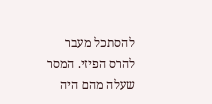להסתכל מעבר להרס הפיזי. המסר שעלה מהם היה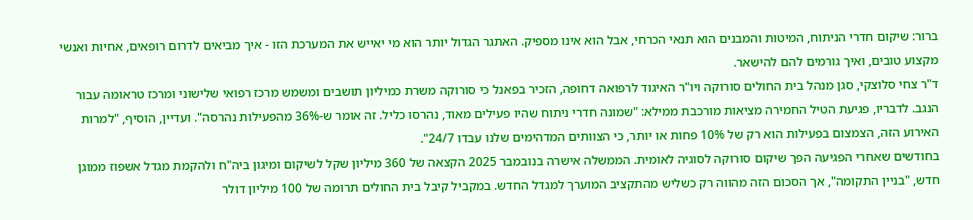ברור: שיקום חדרי הניתוח, המיטות והמבנים הוא תנאי הכרחי, אבל הוא אינו מספיק. האתגר הגדול יותר הוא מי יאייש את המערכת הזו - איך מביאים לדרום רופאים, אחיות ואנשי מקצוע טובים, ואיך גורמים להם להישאר.
ד"ר צחי סלוצקי, סגן מנהל בית החולים סורוקה ויו"ר האיגוד לרפואה דחופה, הזכיר בפאנל כי סורוקה משרת כמיליון תושבים ומשמש מרכז רפואי שלישוני ומרכז טראומה עבור הנגב. לדבריו, פגיעת הטיל החמירה מציאות מורכבת ממילא: "שמונה חדרי ניתוח שהיו פעילים מאוד, נהרסו כליל. זה אומר ש-36% מהפעילות נהרסה". ועדיין, הוסיף, "למרות האירוע הזה, הצמצום בפעילות הוא רק של 10% פחות או יותר, כי הצוותים המדהימים שלנו עבדו 24/7".
בחודשים שאחרי הפגיעה הפך שיקום סורוקה לסוגיה לאומית. הממשלה אישרה בנובמבר 2025 הקצאה של 360 מיליון שקל לשיקום ומיגון ביה"ח ולהקמת מגדל אשפוז ממוגן חדש, "בניין התקומה", אך הסכום הזה מהווה רק כשליש מהתקציב המוערך למגדל החדש. במקביל קיבל בית החולים תרומה של 100 מיליון דולר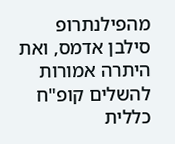מהפילנתרופ סילבן אדמס, ואת היתרה אמורות להשלים קופ"ח כללית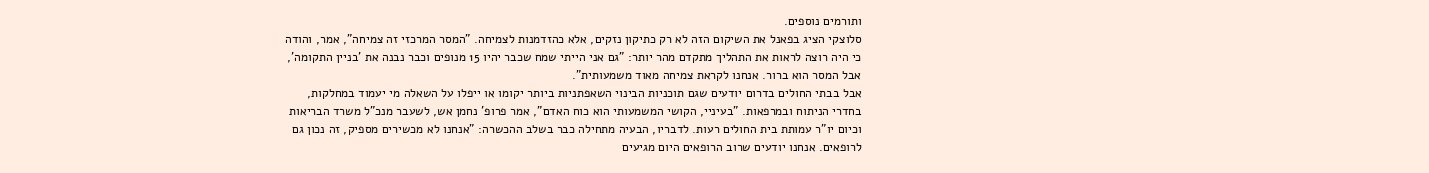ותורמים נוספים.
סלוצקי הציג בפאנל את השיקום הזה לא רק כתיקון נזקים, אלא כהזדמנות לצמיחה. "המסר המרכזי זה צמיחה", אמר, והודה כי היה רוצה לראות את התהליך מתקדם מהר יותר: "גם אני הייתי שמח שכבר יהיו 15 מנופים וכבר נבנה את 'בניין התקומה', אבל המסר הוא ברור. אנחנו לקראת צמיחה מאוד משמעותית".
אבל בבתי החולים בדרום יודעים שגם תוכניות הבינוי השאפתניות ביותר יקומו או ייפלו על השאלה מי יעמוד במחלקות, בחדרי הניתוח ובמרפאות. "בעיניי, הקושי המשמעותי הוא כוח האדם", אמר פרופ' נחמן אש, לשעבר מנכ"ל משרד הבריאות וכיום יו"ר עמותת בית החולים רעות. לדבריו, הבעיה מתחילה כבר בשלב ההכשרה: "אנחנו לא מכשירים מספיק, זה נכון גם לרופאים. אנחנו יודעים שרוב הרופאים היום מגיעים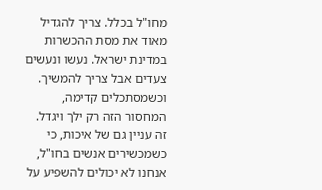מחו"ל בכלל. צריך להגדיל מאוד את מסת ההכשרות במדינת ישראל. נעשו ונעשים צעדים אבל צריך להמשיך. וכשמסתכלים קדימה, המחסור הזה רק ילך ויגדל. זה עניין גם של איכות, כי כשמכשירים אנשים בחו"ל, אנחנו לא יכולים להשפיע על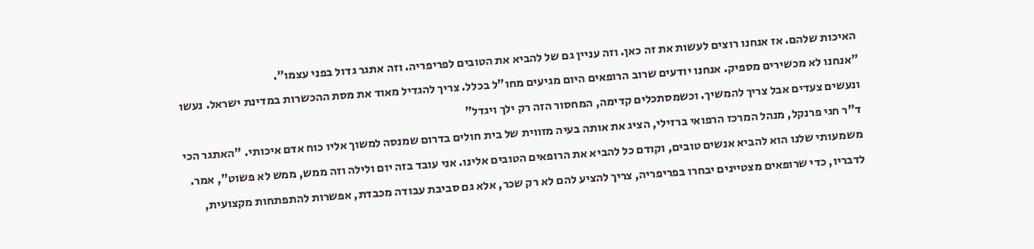האיכות שלהם. אז אנחנו רוצים לעשות את זה כאן. וזה עניין גם של להביא את הטובים לפריפריה. וזה אתגר גדול בפני עצמו".
"אנחנו לא מכשירים מספיק. אנחנו יודעים שרוב הרופאים היום מגיעים מחו"ל בכלל. צריך להגדיל מאוד את מסת ההכשרות במדינת ישראל. נעשו ונעשים צעדים אבל צריך להמשיך. וכשמסתכלים קדימה, המחסור הזה רק ילך ויגדל"
ד"ר חגי פרנקל, מנהל המרכז הרפואי ברזילי, הציג את אותה בעיה מזווית של בית חולים בדרום שמנסה למשוך אליו כוח אדם איכותי. "האתגר הכי משמעותי שלנו הוא להביא אנשים טובים, וקודם כל להביא את הרופאים הטובים אלינו. אני עובד בזה יום ולילה וזה ממש, ממש לא פשוט", אמר. לדבריו, כדי שרופאים מצטיינים יבחרו בפריפריה, צריך להציע להם לא רק שכר, אלא גם סביבת עבודה מכבדת, אפשרות להתפתחות מקצועית,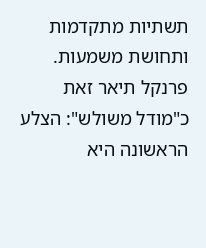תשתיות מתקדמות ותחושת משמעות.
פרנקל תיאר זאת כ"מודל משולש": הצלע הראשונה היא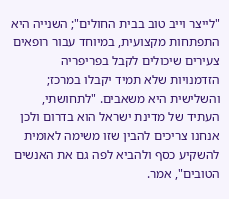"לייצר וייב טוב בבית החולים"; השנייה היא התפתחות מקצועית, במיוחד עבור רופאים צעירים שיכולים לקבל בפריפריה הזדמנויות שלא תמיד יקבלו במרכז; והשלישית היא משאבים. "לתחושתי, העתיד של מדינת ישראל הוא בדרום ולכן אנחנו צריכים להבין שזו משימה לאומית להשקיע כסף ולהביא לפה גם את האנשים הטובים", אמר.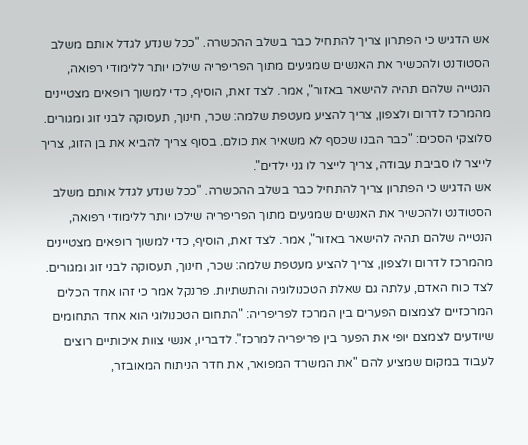אש הדגיש כי הפתרון צריך להתחיל כבר בשלב ההכשרה. "ככל שנדע לגדל אותם משלב הסטודנט ולהכשיר את האנשים שמגיעים מתוך הפריפריה שילכו יותר ללימודי רפואה, הנטייה שלהם תהיה להישאר באזור", אמר. לצד זאת, הוסיף, כדי למשוך רופאים מצטיינים מהמרכז לדרום ולצפון, צריך להציע מעטפת שלמה: שכר, חינוך, תעסוקה לבני זוג ומגורים. סלוצקי הסכים: "כבר הבנו שכסף לא משאיר את כולם. בסוף צריך להביא את בן הזוג, צריך לייצר לו סביבת עבודה, צריך לייצר לו גני ילדים".
אש הדגיש כי הפתרון צריך להתחיל כבר בשלב ההכשרה. "ככל שנדע לגדל אותם משלב הסטודנט ולהכשיר את האנשים שמגיעים מתוך הפריפריה שילכו יותר ללימודי רפואה, הנטייה שלהם תהיה להישאר באזור", אמר. לצד זאת, הוסיף, כדי למשוך רופאים מצטיינים מהמרכז לדרום ולצפון, צריך להציע מעטפת שלמה: שכר, חינוך, תעסוקה לבני זוג ומגורים.
לצד כוח האדם, עלתה גם שאלת הטכנולוגיה והתשתיות. פרנקל אמר כי זהו אחד הכלים המרכזיים לצמצום הפערים בין המרכז לפריפריה: "התחום הטכנולוגי הוא אחד התחומים שיודעים לצמצם יופי את הפער בין פריפריה למרכז". לדבריו, אנשי צוות איכותיים רוצים לעבוד במקום שמציע להם "את המשרד המפואר, את חדר הניתוח המאובזר,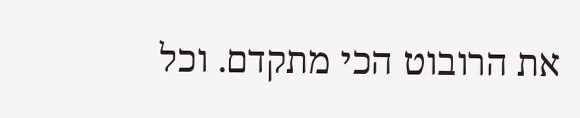את הרובוט הכי מתקדם. וכל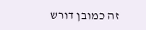זה כמובן דורש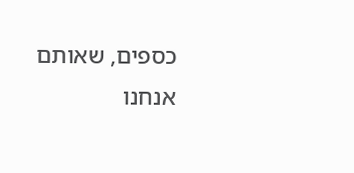כספים, שאותם אנחנו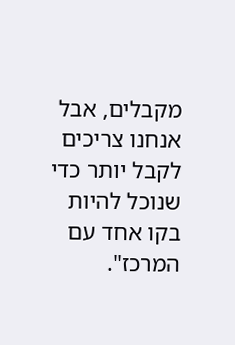מקבלים, אבל אנחנו צריכים לקבל יותר כדי שנוכל להיות בקו אחד עם המרכז".